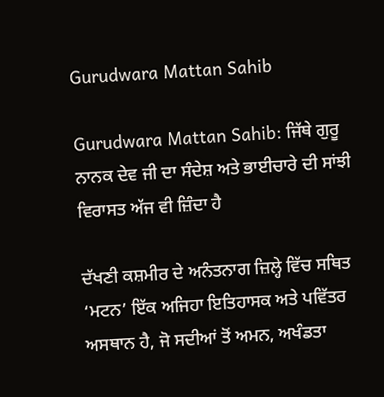Gurudwara Mattan Sahib

Gurudwara Mattan Sahib: ਜਿੱਥੇ ਗੁਰੂ ਨਾਨਕ ਦੇਵ ਜੀ ਦਾ ਸੰਦੇਸ਼ ਅਤੇ ਭਾਈਚਾਰੇ ਦੀ ਸਾਂਝੀ ਵਿਰਾਸਤ ਅੱਜ ਵੀ ਜ਼ਿੰਦਾ ਹੈ

ਦੱਖਣੀ ਕਸ਼ਮੀਰ ਦੇ ਅਨੰਤਨਾਗ ਜ਼ਿਲ੍ਹੇ ਵਿੱਚ ਸਥਿਤ ‘ਮਟਨ’ ਇੱਕ ਅਜਿਹਾ ਇਤਿਹਾਸਕ ਅਤੇ ਪਵਿੱਤਰ ਅਸਥਾਨ ਹੈ, ਜੋ ਸਦੀਆਂ ਤੋਂ ਅਮਨ, ਅਖੰਡਤਾ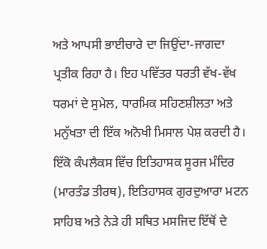ਅਤੇ ਆਪਸੀ ਭਾਈਚਾਰੇ ਦਾ ਜਿਉਂਦਾ-ਜਾਗਦਾ ਪ੍ਰਤੀਕ ਰਿਹਾ ਹੈ। ਇਹ ਪਵਿੱਤਰ ਧਰਤੀ ਵੱਖ-ਵੱਖ ਧਰਮਾਂ ਦੇ ਸੁਮੇਲ, ਧਾਰਮਿਕ ਸਹਿਣਸ਼ੀਲਤਾ ਅਤੇ ਮਨੁੱਖਤਾ ਦੀ ਇੱਕ ਅਨੋਖੀ ਮਿਸਾਲ ਪੇਸ਼ ਕਰਦੀ ਹੈ। ਇੱਕੋ ਕੰਪਲੈਕਸ ਵਿੱਚ ਇਤਿਹਾਸਕ ਸੂਰਜ ਮੰਦਿਰ (ਮਾਰਤੰਡ ਤੀਰਥ), ਇਤਿਹਾਸਕ ਗੁਰਦੁਆਰਾ ਮਟਨ ਸਾਹਿਬ ਅਤੇ ਨੇੜੇ ਹੀ ਸਥਿਤ ਮਸਜਿਦ ਇੱਥੋਂ ਦੇ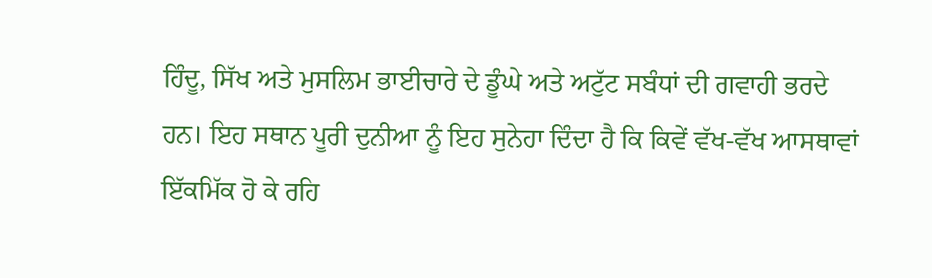ਹਿੰਦੂ, ਸਿੱਖ ਅਤੇ ਮੁਸਲਿਮ ਭਾਈਚਾਰੇ ਦੇ ਡੂੰਘੇ ਅਤੇ ਅਟੁੱਟ ਸਬੰਧਾਂ ਦੀ ਗਵਾਹੀ ਭਰਦੇ ਹਨ। ਇਹ ਸਥਾਨ ਪੂਰੀ ਦੁਨੀਆ ਨੂੰ ਇਹ ਸੁਨੇਹਾ ਦਿੰਦਾ ਹੈ ਕਿ ਕਿਵੇਂ ਵੱਖ-ਵੱਖ ਆਸਥਾਵਾਂ ਇੱਕਮਿੱਕ ਹੋ ਕੇ ਰਹਿ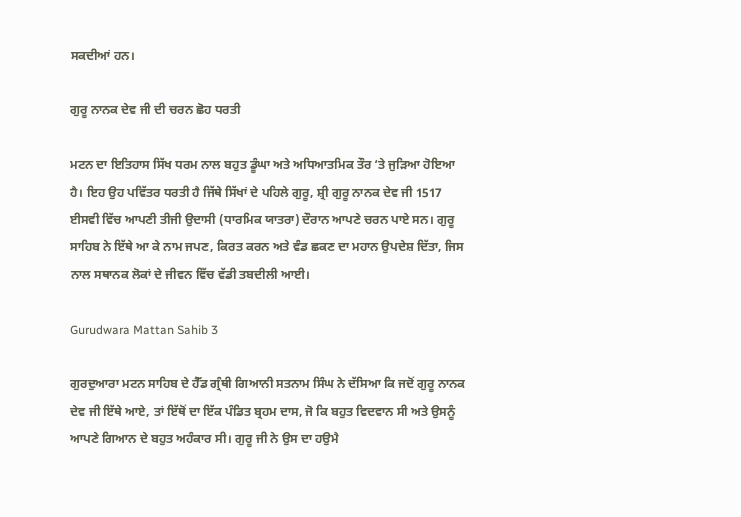ਸਕਦੀਆਂ ਹਨ।

ਗੁਰੂ ਨਾਨਕ ਦੇਵ ਜੀ ਦੀ ਚਰਨ ਛੋਹ ਧਰਤੀ

ਮਟਨ ਦਾ ਇਤਿਹਾਸ ਸਿੱਖ ਧਰਮ ਨਾਲ ਬਹੁਤ ਡੂੰਘਾ ਅਤੇ ਅਧਿਆਤਮਿਕ ਤੌਰ ‘ਤੇ ਜੁੜਿਆ ਹੋਇਆ ਹੈ। ਇਹ ਉਹ ਪਵਿੱਤਰ ਧਰਤੀ ਹੈ ਜਿੱਥੇ ਸਿੱਖਾਂ ਦੇ ਪਹਿਲੇ ਗੁਰੂ, ਸ਼੍ਰੀ ਗੁਰੂ ਨਾਨਕ ਦੇਵ ਜੀ 1517 ਈਸਵੀ ਵਿੱਚ ਆਪਣੀ ਤੀਜੀ ਉਦਾਸੀ (ਧਾਰਮਿਕ ਯਾਤਰਾ) ਦੌਰਾਨ ਆਪਣੇ ਚਰਨ ਪਾਏ ਸਨ। ਗੁਰੂ ਸਾਹਿਬ ਨੇ ਇੱਥੇ ਆ ਕੇ ਨਾਮ ਜਪਣ, ਕਿਰਤ ਕਰਨ ਅਤੇ ਵੰਡ ਛਕਣ ਦਾ ਮਹਾਨ ਉਪਦੇਸ਼ ਦਿੱਤਾ, ਜਿਸ ਨਾਲ ਸਥਾਨਕ ਲੋਕਾਂ ਦੇ ਜੀਵਨ ਵਿੱਚ ਵੱਡੀ ਤਬਦੀਲੀ ਆਈ।

Gurudwara Mattan Sahib 3

ਗੁਰਦੁਆਰਾ ਮਟਨ ਸਾਹਿਬ ਦੇ ਹੈੱਡ ਗ੍ਰੰਥੀ ਗਿਆਨੀ ਸਤਨਾਮ ਸਿੰਘ ਨੇ ਦੱਸਿਆ ਕਿ ਜਦੋਂ ਗੁਰੂ ਨਾਨਕ ਦੇਵ ਜੀ ਇੱਥੇ ਆਏ, ਤਾਂ ਇੱਥੋਂ ਦਾ ਇੱਕ ਪੰਡਿਤ ਬ੍ਰਹਮ ਦਾਸ, ਜੋ ਕਿ ਬਹੁਤ ਵਿਦਵਾਨ ਸੀ ਅਤੇ ਉਸਨੂੰ ਆਪਣੇ ਗਿਆਨ ਦੇ ਬਹੁਤ ਅਹੰਕਾਰ ਸੀ। ਗੁਰੂ ਜੀ ਨੇ ਉਸ ਦਾ ਹਉਮੈ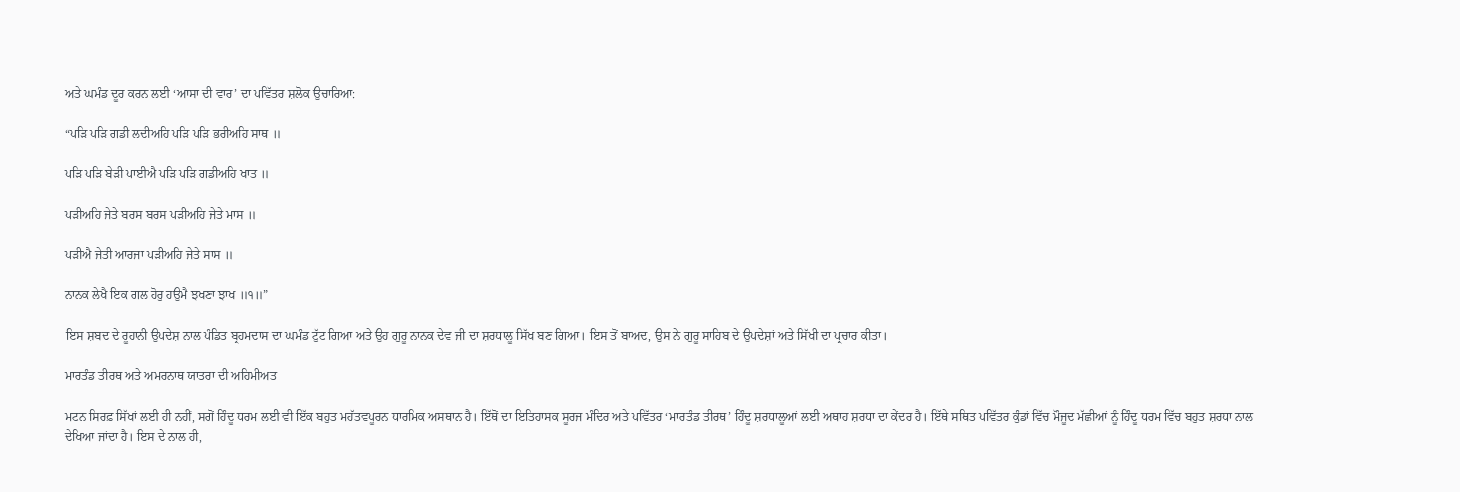ਅਤੇ ਘਮੰਡ ਦੂਰ ਕਰਨ ਲਈ ‘ਆਸਾ ਦੀ ਵਾਰ’ ਦਾ ਪਵਿੱਤਰ ਸ਼ਲੋਕ ਉਚਾਰਿਆ:

“ਪੜਿ ਪੜਿ ਗਡੀ ਲਦੀਅਹਿ ਪੜਿ ਪੜਿ ਭਰੀਅਹਿ ਸਾਥ ॥

ਪੜਿ ਪੜਿ ਬੇੜੀ ਪਾਈਐ ਪੜਿ ਪੜਿ ਗਡੀਅਹਿ ਖਾਤ ॥

ਪੜੀਅਹਿ ਜੇਤੇ ਬਰਸ ਬਰਸ ਪੜੀਅਹਿ ਜੇਤੇ ਮਾਸ ॥

ਪੜੀਐ ਜੇਤੀ ਆਰਜਾ ਪੜੀਅਹਿ ਜੇਤੇ ਸਾਸ ॥

ਨਾਨਕ ਲੇਖੈ ਇਕ ਗਲ ਹੋਰੁ ਹਉਮੈ ਝਖਣਾ ਝਾਖ ॥੧॥”

ਇਸ ਸ਼ਬਦ ਦੇ ਰੂਹਾਨੀ ਉਪਦੇਸ਼ ਨਾਲ ਪੰਡਿਤ ਬ੍ਰਹਮਦਾਸ ਦਾ ਘਮੰਡ ਟੁੱਟ ਗਿਆ ਅਤੇ ਉਹ ਗੁਰੂ ਨਾਨਕ ਦੇਵ ਜੀ ਦਾ ਸ਼ਰਧਾਲੂ ਸਿੱਖ ਬਣ ਗਿਆ। ਇਸ ਤੋਂ ਬਾਅਦ, ਉਸ ਨੇ ਗੁਰੂ ਸਾਹਿਬ ਦੇ ਉਪਦੇਸ਼ਾਂ ਅਤੇ ਸਿੱਖੀ ਦਾ ਪ੍ਰਚਾਰ ਕੀਤਾ।

ਮਾਰਤੰਡ ਤੀਰਥ ਅਤੇ ਅਮਰਨਾਥ ਯਾਤਰਾ ਦੀ ਅਹਿਮੀਅਤ

ਮਟਨ ਸਿਰਫ਼ ਸਿੱਖਾਂ ਲਈ ਹੀ ਨਹੀਂ, ਸਗੋਂ ਹਿੰਦੂ ਧਰਮ ਲਈ ਵੀ ਇੱਕ ਬਹੁਤ ਮਹੱਤਵਪੂਰਨ ਧਾਰਮਿਕ ਅਸਥਾਨ ਹੈ। ਇੱਥੋਂ ਦਾ ਇਤਿਹਾਸਕ ਸੂਰਜ ਮੰਦਿਰ ਅਤੇ ਪਵਿੱਤਰ ‘ਮਾਰਤੰਡ ਤੀਰਥ’ ਹਿੰਦੂ ਸ਼ਰਧਾਲੂਆਂ ਲਈ ਅਥਾਹ ਸ਼ਰਧਾ ਦਾ ਕੇਂਦਰ ਹੈ। ਇੱਥੇ ਸਥਿਤ ਪਵਿੱਤਰ ਕੁੰਡਾਂ ਵਿੱਚ ਮੌਜੂਦ ਮੱਛੀਆਂ ਨੂੰ ਹਿੰਦੂ ਧਰਮ ਵਿੱਚ ਬਹੁਤ ਸ਼ਰਧਾ ਨਾਲ ਦੇਖਿਆ ਜਾਂਦਾ ਹੈ। ਇਸ ਦੇ ਨਾਲ ਹੀ,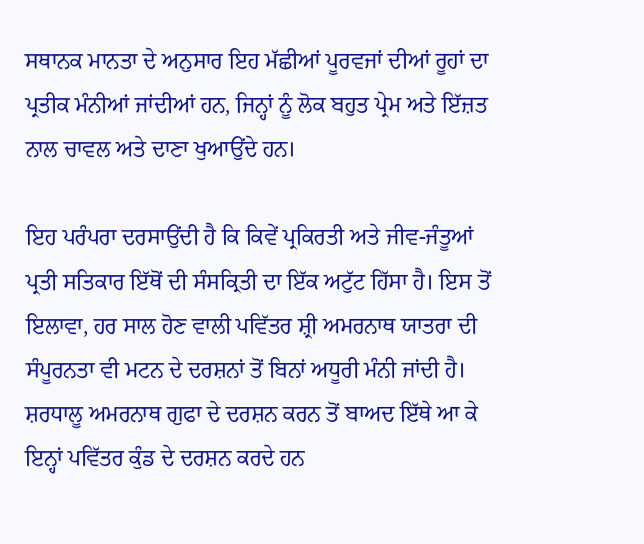ਸਥਾਨਕ ਮਾਨਤਾ ਦੇ ਅਨੁਸਾਰ ਇਹ ਮੱਛੀਆਂ ਪੂਰਵਜਾਂ ਦੀਆਂ ਰੂਹਾਂ ਦਾ ਪ੍ਰਤੀਕ ਮੰਨੀਆਂ ਜਾਂਦੀਆਂ ਹਨ, ਜਿਨ੍ਹਾਂ ਨੂੰ ਲੋਕ ਬਹੁਤ ਪ੍ਰੇਮ ਅਤੇ ਇੱਜ਼ਤ ਨਾਲ ਚਾਵਲ ਅਤੇ ਦਾਣਾ ਖੁਆਉਂਦੇ ਹਨ।

ਇਹ ਪਰੰਪਰਾ ਦਰਸਾਉਂਦੀ ਹੈ ਕਿ ਕਿਵੇਂ ਪ੍ਰਕਿਰਤੀ ਅਤੇ ਜੀਵ-ਜੰਤੂਆਂ ਪ੍ਰਤੀ ਸਤਿਕਾਰ ਇੱਥੋਂ ਦੀ ਸੰਸਕ੍ਰਿਤੀ ਦਾ ਇੱਕ ਅਟੁੱਟ ਹਿੱਸਾ ਹੈ। ਇਸ ਤੋਂ ਇਲਾਵਾ, ਹਰ ਸਾਲ ਹੋਣ ਵਾਲੀ ਪਵਿੱਤਰ ਸ਼੍ਰੀ ਅਮਰਨਾਥ ਯਾਤਰਾ ਦੀ ਸੰਪੂਰਨਤਾ ਵੀ ਮਟਨ ਦੇ ਦਰਸ਼ਨਾਂ ਤੋਂ ਬਿਨਾਂ ਅਧੂਰੀ ਮੰਨੀ ਜਾਂਦੀ ਹੈ। ਸ਼ਰਧਾਲੂ ਅਮਰਨਾਥ ਗੁਫਾ ਦੇ ਦਰਸ਼ਨ ਕਰਨ ਤੋਂ ਬਾਅਦ ਇੱਥੇ ਆ ਕੇ ਇਨ੍ਹਾਂ ਪਵਿੱਤਰ ਕੁੰਡ ਦੇ ਦਰਸ਼ਨ ਕਰਦੇ ਹਨ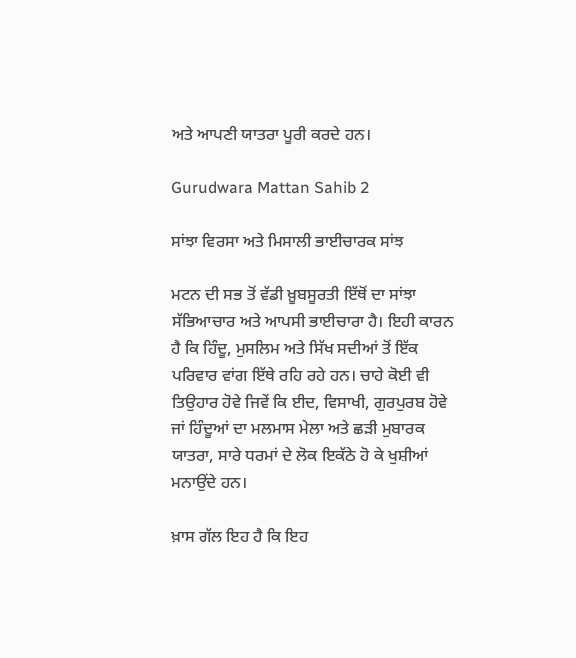ਅਤੇ ਆਪਣੀ ਯਾਤਰਾ ਪੂਰੀ ਕਰਦੇ ਹਨ।

Gurudwara Mattan Sahib 2

ਸਾਂਝਾ ਵਿਰਸਾ ਅਤੇ ਮਿਸਾਲੀ ਭਾਈਚਾਰਕ ਸਾਂਝ

ਮਟਨ ਦੀ ਸਭ ਤੋਂ ਵੱਡੀ ਖ਼ੂਬਸੂਰਤੀ ਇੱਥੋਂ ਦਾ ਸਾਂਝਾ ਸੱਭਿਆਚਾਰ ਅਤੇ ਆਪਸੀ ਭਾਈਚਾਰਾ ਹੈ। ਇਹੀ ਕਾਰਨ ਹੈ ਕਿ ਹਿੰਦੂ, ਮੁਸਲਿਮ ਅਤੇ ਸਿੱਖ ਸਦੀਆਂ ਤੋਂ ਇੱਕ ਪਰਿਵਾਰ ਵਾਂਗ ਇੱਥੇ ਰਹਿ ਰਹੇ ਹਨ। ਚਾਹੇ ਕੋਈ ਵੀ ਤਿਉਹਾਰ ਹੋਵੇ ਜਿਵੇਂ ਕਿ ਈਦ, ਵਿਸਾਖੀ, ਗੁਰਪੁਰਬ ਹੋਵੇ ਜਾਂ ਹਿੰਦੂਆਂ ਦਾ ਮਲਮਾਸ ਮੇਲਾ ਅਤੇ ਛੜੀ ਮੁਬਾਰਕ ਯਾਤਰਾ, ਸਾਰੇ ਧਰਮਾਂ ਦੇ ਲੋਕ ਇਕੱਠੇ ਹੋ ਕੇ ਖੁਸ਼ੀਆਂ ਮਨਾਉਂਦੇ ਹਨ।

ਖ਼ਾਸ ਗੱਲ ਇਹ ਹੈ ਕਿ ਇਹ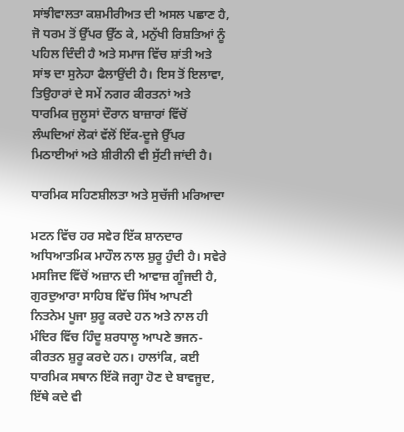ਸਾਂਝੀਵਾਲਤਾ ਕਸ਼ਮੀਰੀਅਤ ਦੀ ਅਸਲ ਪਛਾਣ ਹੈ, ਜੋ ਧਰਮ ਤੋਂ ਉੱਪਰ ਉੱਠ ਕੇ, ਮਨੁੱਖੀ ਰਿਸ਼ਤਿਆਂ ਨੂੰ ਪਹਿਲ ਦਿੰਦੀ ਹੈ ਅਤੇ ਸਮਾਜ ਵਿੱਚ ਸ਼ਾਂਤੀ ਅਤੇ ਸਾਂਝ ਦਾ ਸੁਨੇਹਾ ਫੈਲਾਉਂਦੀ ਹੈ। ਇਸ ਤੋਂ ਇਲਾਵਾ, ਤਿਉਹਾਰਾਂ ਦੇ ਸਮੇਂ ਨਗਰ ਕੀਰਤਨਾਂ ਅਤੇ ਧਾਰਮਿਕ ਜੁਲੂਸਾਂ ਦੌਰਾਨ ਬਾਜ਼ਾਰਾਂ ਵਿੱਚੋਂ ਲੰਘਦਿਆਂ ਲੋਕਾਂ ਵੱਲੋਂ ਇੱਕ-ਦੂਜੇ ਉੱਪਰ ਮਿਠਾਈਆਂ ਅਤੇ ਸ਼ੀਰੀਨੀ ਵੀ ਸੁੱਟੀ ਜਾਂਦੀ ਹੈ।

ਧਾਰਮਿਕ ਸਹਿਣਸ਼ੀਲਤਾ ਅਤੇ ਸੁਚੱਜੀ ਮਰਿਆਦਾ

ਮਟਨ ਵਿੱਚ ਹਰ ਸਵੇਰ ਇੱਕ ਸ਼ਾਨਦਾਰ ਅਧਿਆਤਮਿਕ ਮਾਹੌਲ ਨਾਲ ਸ਼ੁਰੂ ਹੁੰਦੀ ਹੈ। ਸਵੇਰੇ ਮਸਜਿਦ ਵਿੱਚੋਂ ਅਜ਼ਾਨ ਦੀ ਆਵਾਜ਼ ਗੂੰਜਦੀ ਹੈ, ਗੁਰਦੁਆਰਾ ਸਾਹਿਬ ਵਿੱਚ ਸਿੱਖ ਆਪਣੀ ਨਿਤਨੇਮ ਪੂਜਾ ਸ਼ੁਰੂ ਕਰਦੇ ਹਨ ਅਤੇ ਨਾਲ ਹੀ ਮੰਦਿਰ ਵਿੱਚ ਹਿੰਦੂ ਸ਼ਰਧਾਲੂ ਆਪਣੇ ਭਜਨ-ਕੀਰਤਨ ਸ਼ੁਰੂ ਕਰਦੇ ਹਨ। ਹਾਲਾਂਕਿ, ਕਈ ਧਾਰਮਿਕ ਸਥਾਨ ਇੱਕੋ ਜਗ੍ਹਾ ਹੋਣ ਦੇ ਬਾਵਜੂਦ, ਇੱਥੇ ਕਦੇ ਵੀ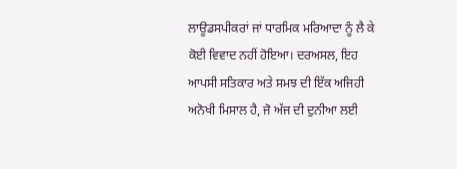ਲਾਊਡਸਪੀਕਰਾਂ ਜਾਂ ਧਾਰਮਿਕ ਮਰਿਆਦਾ ਨੂੰ ਲੈ ਕੇ ਕੋਈ ਵਿਵਾਦ ਨਹੀਂ ਹੋਇਆ। ਦਰਅਸਲ, ਇਹ ਆਪਸੀ ਸਤਿਕਾਰ ਅਤੇ ਸਮਝ ਦੀ ਇੱਕ ਅਜਿਹੀ ਅਨੋਖੀ ਮਿਸਾਲ ਹੈ, ਜੋ ਅੱਜ ਦੀ ਦੁਨੀਆ ਲਈ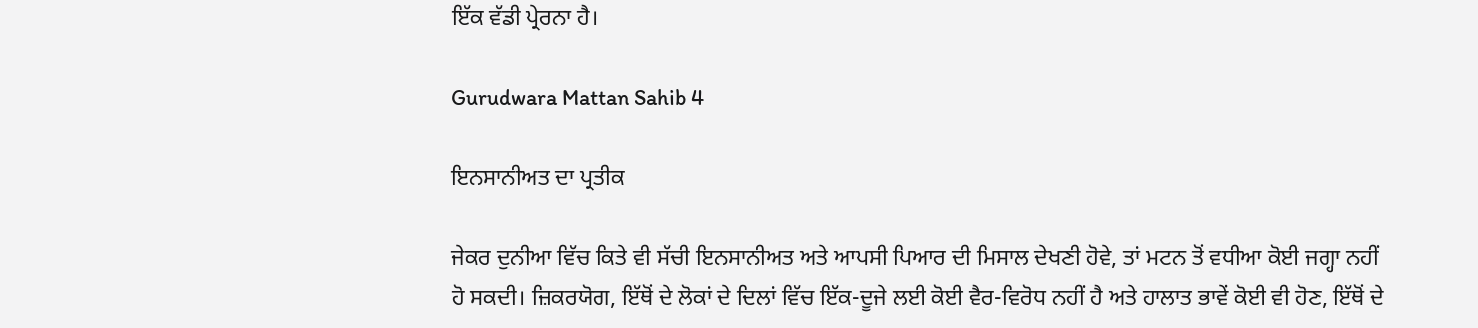ਇੱਕ ਵੱਡੀ ਪ੍ਰੇਰਨਾ ਹੈ।

Gurudwara Mattan Sahib 4

ਇਨਸਾਨੀਅਤ ਦਾ ਪ੍ਰਤੀਕ

ਜੇਕਰ ਦੁਨੀਆ ਵਿੱਚ ਕਿਤੇ ਵੀ ਸੱਚੀ ਇਨਸਾਨੀਅਤ ਅਤੇ ਆਪਸੀ ਪਿਆਰ ਦੀ ਮਿਸਾਲ ਦੇਖਣੀ ਹੋਵੇ, ਤਾਂ ਮਟਨ ਤੋਂ ਵਧੀਆ ਕੋਈ ਜਗ੍ਹਾ ਨਹੀਂ ਹੋ ਸਕਦੀ। ਜ਼ਿਕਰਯੋਗ, ਇੱਥੋਂ ਦੇ ਲੋਕਾਂ ਦੇ ਦਿਲਾਂ ਵਿੱਚ ਇੱਕ-ਦੂਜੇ ਲਈ ਕੋਈ ਵੈਰ-ਵਿਰੋਧ ਨਹੀਂ ਹੈ ਅਤੇ ਹਾਲਾਤ ਭਾਵੇਂ ਕੋਈ ਵੀ ਹੋਣ, ਇੱਥੋਂ ਦੇ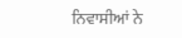ਨਿਵਾਸੀਆਂ ਨੇ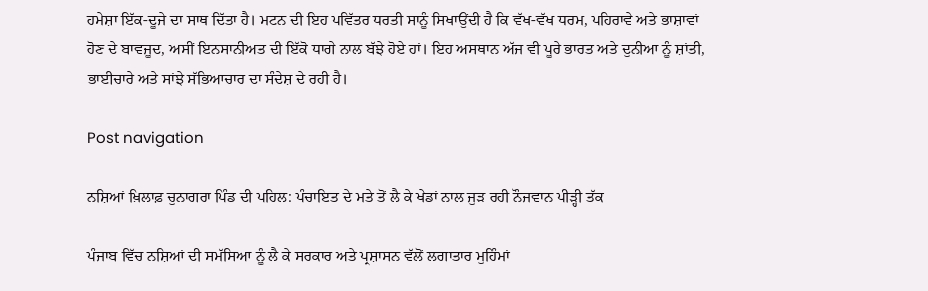ਹਮੇਸ਼ਾ ਇੱਕ-ਦੂਜੇ ਦਾ ਸਾਥ ਦਿੱਤਾ ਹੈ। ਮਟਨ ਦੀ ਇਹ ਪਵਿੱਤਰ ਧਰਤੀ ਸਾਨੂੰ ਸਿਖਾਉਂਦੀ ਹੈ ਕਿ ਵੱਖ-ਵੱਖ ਧਰਮ, ਪਹਿਰਾਵੇ ਅਤੇ ਭਾਸ਼ਾਵਾਂ ਹੋਣ ਦੇ ਬਾਵਜੂਦ, ਅਸੀਂ ਇਨਸਾਨੀਅਤ ਦੀ ਇੱਕੋ ਧਾਗੇ ਨਾਲ ਬੱਝੇ ਹੋਏ ਹਾਂ। ਇਹ ਅਸਥਾਨ ਅੱਜ ਵੀ ਪੂਰੇ ਭਾਰਤ ਅਤੇ ਦੁਨੀਆ ਨੂੰ ਸ਼ਾਂਤੀ, ਭਾਈਚਾਰੇ ਅਤੇ ਸਾਂਝੇ ਸੱਭਿਆਚਾਰ ਦਾ ਸੰਦੇਸ਼ ਦੇ ਰਹੀ ਹੈ।

Post navigation

ਨਸ਼ਿਆਂ ਖ਼ਿਲਾਫ਼ ਚੁਨਾਗਰਾ ਪਿੰਡ ਦੀ ਪਹਿਲ: ਪੰਚਾਇਤ ਦੇ ਮਤੇ ਤੋਂ ਲੈ ਕੇ ਖੇਡਾਂ ਨਾਲ ਜੁੜ ਰਹੀ ਨੌਜਵਾਨ ਪੀੜ੍ਹੀ ਤੱਕ

ਪੰਜਾਬ ਵਿੱਚ ਨਸ਼ਿਆਂ ਦੀ ਸਮੱਸਿਆ ਨੂੰ ਲੈ ਕੇ ਸਰਕਾਰ ਅਤੇ ਪ੍ਰਸ਼ਾਸਨ ਵੱਲੋਂ ਲਗਾਤਾਰ ਮੁਹਿੰਮਾਂ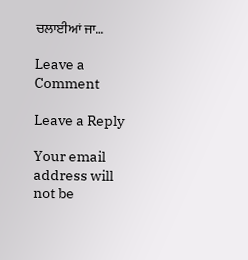ਚਲਾਈਆਂ ਜਾ…

Leave a Comment

Leave a Reply

Your email address will not be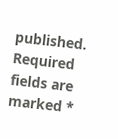published. Required fields are marked *